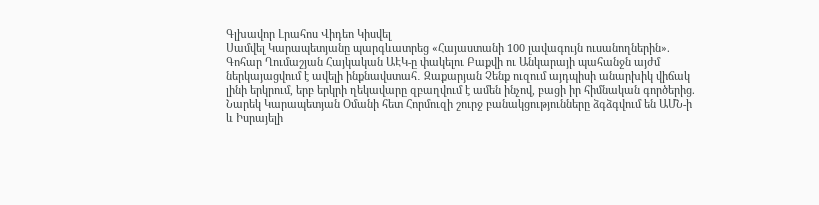Գլխավոր Լրահոս Վիդեո Կիսվել
Սամվել Կարապետյանը պարգևատրեց «Հայաստանի 100 լավագույն ուսանողներին». Գոհար Ղումաշյան Հայկական ԱԷԿ-ը փակելու Բաքվի ու Անկարայի պահանջն այժմ ներկայացվում է ավելի ինքնավստահ․ Զաքարյան Չենք ուզում այդպիսի անարխիկ վիճակ լինի երկրում, երբ երկրի ղեկավարը զբաղվում է ամեն ինչով, բացի իր հիմնական գործերից. Նարեկ Կարապետյան Օմանի հետ Հորմուզի շուրջ բանակցությունները ձգձգվում են ԱՄՆ-ի և Իսրայելի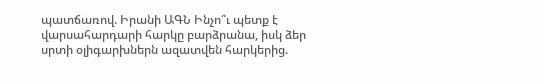պատճառով. Իրանի ԱԳՆ Ինչո՞ւ պետք է վարսահարդարի հարկը բարձրանա, իսկ ձեր սրտի օլիգարխներն ազատվեն հարկերից.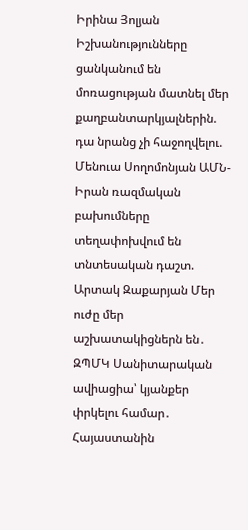Իրինա Յոլյան Իշխանությունները ցանկանում են մոռացության մատնել մեր քաղբանտարկյալներին. դա նրանց չի հաջողվելու. Մենուա Սողոմոնյան ԱՄՆ-Իրան ռազմական բախումները տեղափոխվում են տնտեսական դաշտ. Արտակ Զաքարյան Մեր ուժը մեր աշխատակիցներն են․ ԶՊՄԿ Սանիտարական ավիացիա՝ կյանքեր փրկելու համար․ Հայաստանին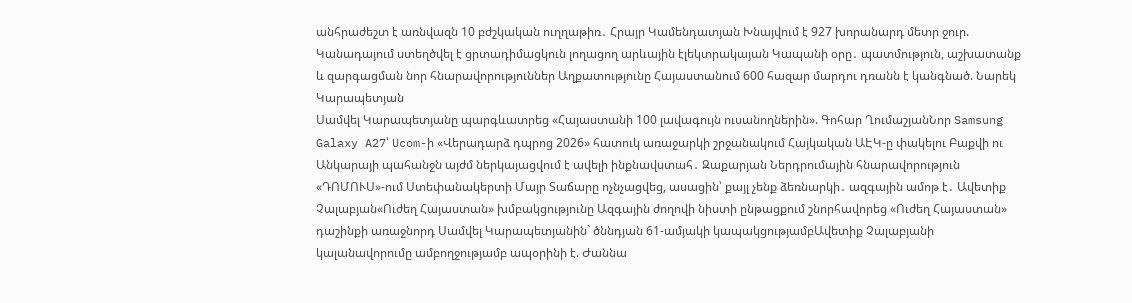անհրաժեշտ է առնվազն 10 բժշկական ուղղաթիռ․ Հրայր Կամենդատյան Խնայվում է 927 խորանարդ մետր ջուր. Կանադայում ստեղծվել է ցրտադիմացկուն լողացող արևային էլեկտրակայան Կապանի օրը․ պատմություն, աշխատանք և զարգացման նոր հնարավորություններ Աղքատությունը Հայաստանում 600 հազար մարդու դռանն է կանգնած. Նարեկ Կարապետյան
Սամվել Կարապետյանը պարգևատրեց «Հայաստանի 100 լավագույն ուսանողներին». Գոհար ՂումաշյանՆոր Samsung Galaxy A27՝ Ucom-ի «Վերադարձ դպրոց 2026» հատուկ առաջարկի շրջանակում Հայկական ԱԷԿ-ը փակելու Բաքվի ու Անկարայի պահանջն այժմ ներկայացվում է ավելի ինքնավստահ․ Զաքարյան Ներդրումային հնարավորություն «ԴՈՄՈՒՍ»-ում Ստեփանակերտի Մայր Տաճարը ոչնչացվեց, ասացին՝ քայլ չենք ձեռնարկի․ ազգային ամոթ է․ Ավետիք Չալաբյան«Ուժեղ Հայաստան» խմբակցությունը Ազգային ժողովի նիստի ընթացքում շնորհավորեց «Ուժեղ Հայաստան» դաշինքի առաջնորդ Սամվել Կարապետյանին` ծննդյան 61-ամյակի կապակցությամբԱվետիք Չալաբյանի կալանավորումը ամբողջությամբ ապօրինի է. Ժաննա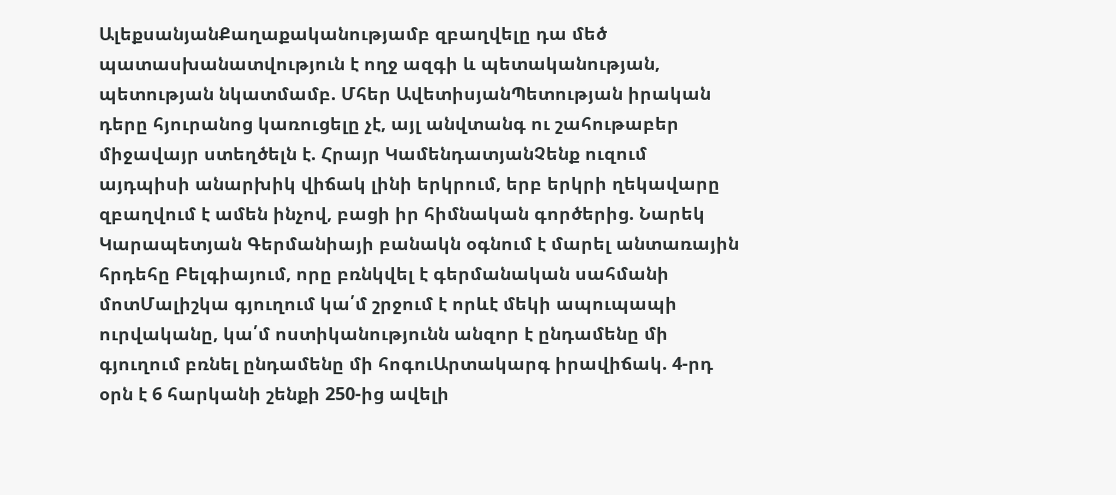ԱլեքսանյանՔաղաքականությամբ զբաղվելը դա մեծ պատասխանատվություն է ողջ ազգի և պետականության, պետության նկատմամբ. Մհեր ԱվետիսյանՊետության իրական դերը հյուրանոց կառուցելը չէ, այլ անվտանգ ու շահութաբեր միջավայր ստեղծելն է. Հրայր ԿամենդատյանՉենք ուզում այդպիսի անարխիկ վիճակ լինի երկրում, երբ երկրի ղեկավարը զբաղվում է ամեն ինչով, բացի իր հիմնական գործերից. Նարեկ Կարապետյան Գերմանիայի բանակն օգնում է մարել անտառային հրդեհը Բելգիայում, որը բռնկվել է գերմանական սահմանի մոտՄալիշկա գյուղում կա՛մ շրջում է որևէ մեկի ապուպապի ուրվականը, կա՛մ ոստիկանությունն անզոր է ընդամենը մի գյուղում բռնել ընդամենը մի հոգուԱրտակարգ իրավիճակ. 4-րդ օրն է 6 հարկանի շենքի 250-ից ավելի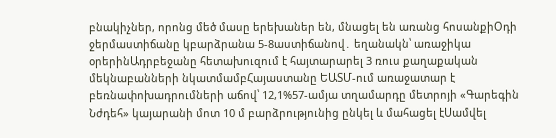բնակիչներ, որոնց մեծ մասը երեխաներ են, մնացել են առանց հոսանքիՕդի ջերմաստիճանը կբարձրանա 5-8աստիճանով․ եղանակն՝ առաջիկա օրերինԱդրբեջանը հետախուզում է հայտարարել 3 ռուս քաղաքական մեկնաբանների նկատմամբՀայաստանը ԵԱՏՄ-ում առաջատար է բեռնափոխադրումների աճով՝ 12,1%57-ամյա տղամարդը մետրոյի «Գարեգին Նժդեհ» կայարանի մոտ 10 մ բարձրությունից ընկել և մահացել էՍամվել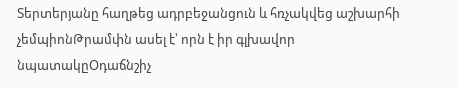Տերտերյանը հաղթեց ադրբեջանցուն և հռչակվեց աշխարհի չեմպիոնԹրամփն ասել է՝ որն է իր գլխավոր նպատակըՕդաճնշիչ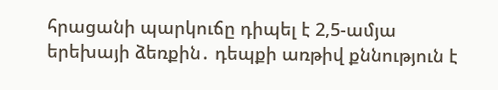հրացանի պարկուճը դիպել է 2,5-ամյա երեխայի ձեռքին․ դեպքի առթիվ քննություն է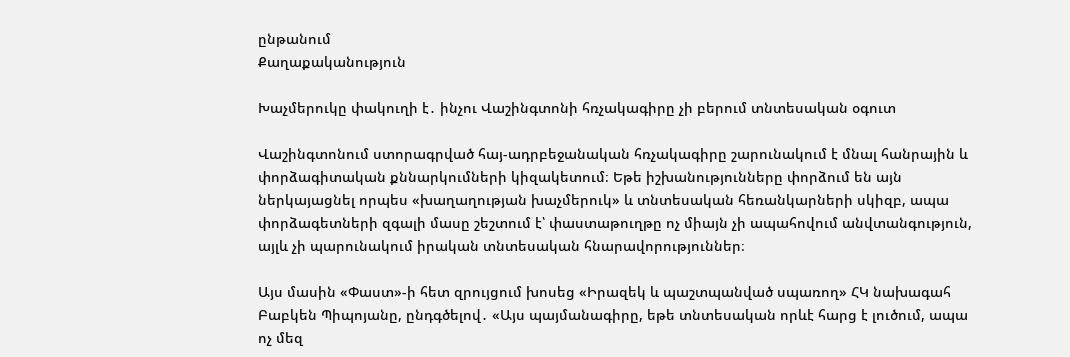ընթանում
Քաղաքականություն

Խաչմերուկը փակուղի է․ ինչու Վաշինգտոնի հռչակագիրը չի բերում տնտեսական օգուտ

Վաշինգտոնում ստորագրված հայ-ադրբեջանական հռչակագիրը շարունակում է մնալ հանրային և փորձագիտական քննարկումների կիզակետում։ Եթե իշխանությունները փորձում են այն ներկայացնել որպես «խաղաղության խաչմերուկ» և տնտեսական հեռանկարների սկիզբ, ապա փորձագետների զգալի մասը շեշտում է՝ փաստաթուղթը ոչ միայն չի ապահովում անվտանգություն, այլև չի պարունակում իրական տնտեսական հնարավորություններ։

Այս մասին «Փաստ»-ի հետ զրույցում խոսեց «Իրազեկ և պաշտպանված սպառող» ՀԿ նախագահ Բաբկեն Պիպոյանը, ընդգծելով․ «Այս պայմանագիրը, եթե տնտեսական որևէ հարց է լուծում, ապա ոչ մեզ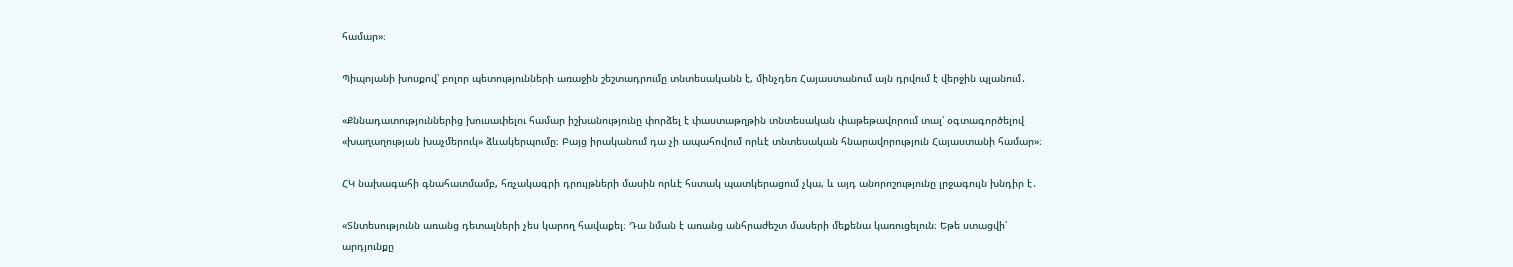համար»։

Պիպոյանի խոսքով՝ բոլոր պետությունների առաջին շեշտադրումը տնտեսականն է, մինչդեռ Հայաստանում այն դրվում է վերջին պլանում․

«Քննադատություններից խուսափելու համար իշխանությունը փորձել է փաստաթղթին տնտեսական փաթեթավորում տալ՝ օգտագործելով «խաղաղության խաչմերուկ» ձևակերպումը։ Բայց իրականում դա չի ապահովում որևէ տնտեսական հնարավորություն Հայաստանի համար»։

ՀԿ նախագահի գնահատմամբ, հռչակագրի դրույթների մասին որևէ հստակ պատկերացում չկա, և այդ անորոշությունը լրջագույն խնդիր է․

«Տնտեսությունն առանց դետալների չես կարող հավաքել։ Դա նման է առանց անհրաժեշտ մասերի մեքենա կառուցելուն։ Եթե ստացվի՝ արդյունքը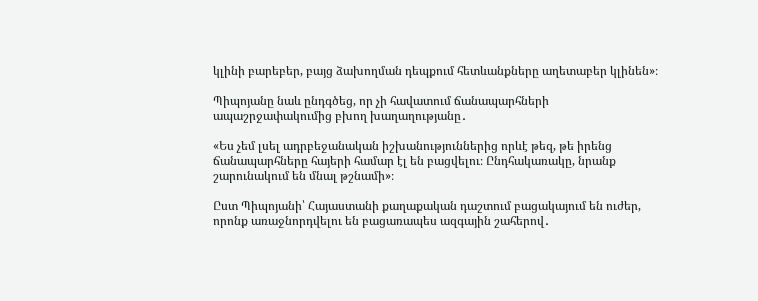կլինի բարեբեր, բայց ձախողման դեպքում հետևանքները աղետաբեր կլինեն»։

Պիպոյանը նաև ընդգծեց, որ չի հավատում ճանապարհների ապաշրջափակումից բխող խաղաղությանը․

«Ես չեմ լսել ադրբեջանական իշխանություններից որևէ թեզ, թե իրենց ճանապարհները հայերի համար էլ են բացվելու։ Ընդհակառակը, նրանք շարունակում են մնալ թշնամի»։

Ըստ Պիպոյանի՝ Հայաստանի քաղաքական դաշտում բացակայում են ուժեր, որոնք առաջնորդվելու են բացառապես ազգային շահերով․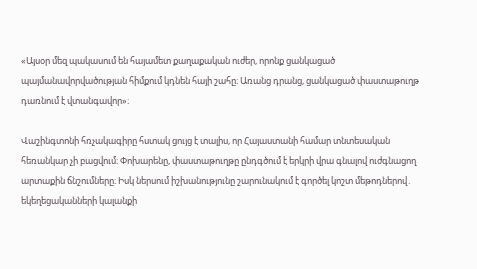«Այսօր մեզ պակասում են հայամետ քաղաքական ուժեր, որոնք ցանկացած պայմանավորվածության հիմքում կդնեն հայի շահը։ Առանց դրանց, ցանկացած փաստաթուղթ դառնում է վտանգավոր»։

Վաշինգտոնի հռչակագիրը հստակ ցույց է տալիս, որ Հայաստանի համար տնտեսական հեռանկար չի բացվում։ Փոխարենը, փաստաթուղթը ընդգծում է երկրի վրա գնալով ուժգնացող արտաքին ճնշումները։ Իսկ ներսում իշխանությունը շարունակում է գործել կոշտ մեթոդներով․ եկեղեցականների կալանքի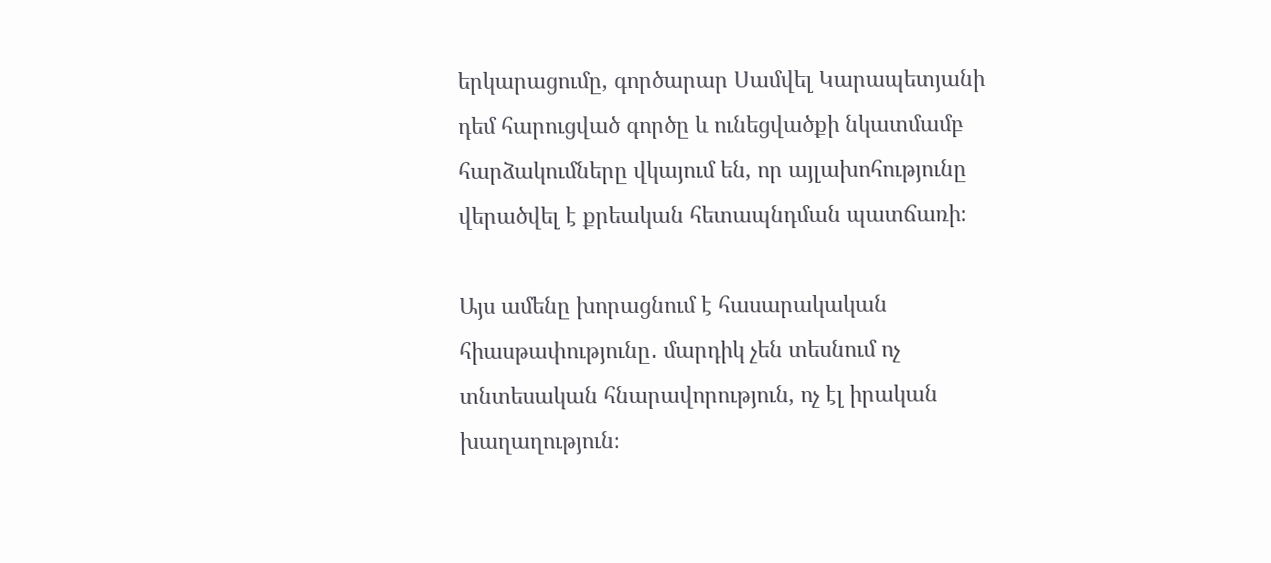երկարացումը, գործարար Սամվել Կարապետյանի դեմ հարուցված գործը և ունեցվածքի նկատմամբ հարձակումները վկայում են, որ այլախոհությունը վերածվել է քրեական հետապնդման պատճառի։

Այս ամենը խորացնում է հասարակական հիասթափությունը․ մարդիկ չեն տեսնում ոչ տնտեսական հնարավորություն, ոչ էլ իրական խաղաղություն։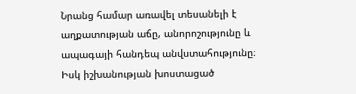Նրանց համար առավել տեսանելի է աղքատության աճը, անորոշությունը և ապագայի հանդեպ անվստահությունը։ Իսկ իշխանության խոստացած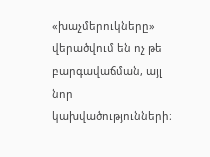«խաչմերուկները» վերածվում են ոչ թե բարգավաճման, այլ նոր կախվածությունների։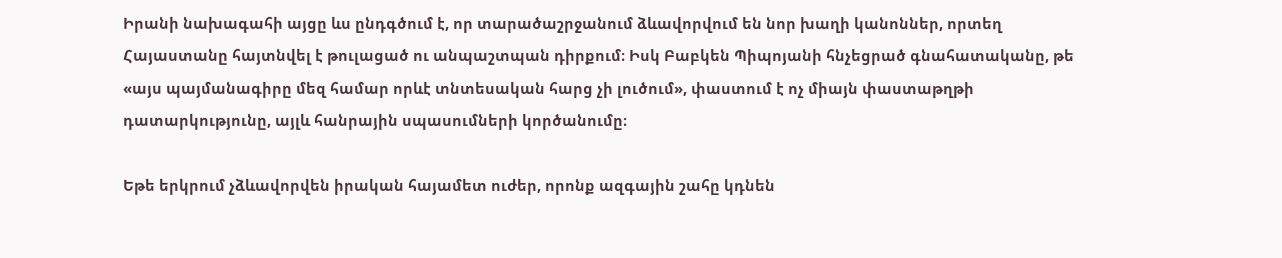Իրանի նախագահի այցը ևս ընդգծում է, որ տարածաշրջանում ձևավորվում են նոր խաղի կանոններ, որտեղ Հայաստանը հայտնվել է թուլացած ու անպաշտպան դիրքում։ Իսկ Բաբկեն Պիպոյանի հնչեցրած գնահատականը, թե «այս պայմանագիրը մեզ համար որևէ տնտեսական հարց չի լուծում», փաստում է ոչ միայն փաստաթղթի դատարկությունը, այլև հանրային սպասումների կործանումը։

Եթե երկրում չձևավորվեն իրական հայամետ ուժեր, որոնք ազգային շահը կդնեն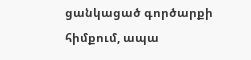ցանկացած գործարքի հիմքում, ապա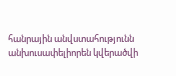հանրային անվստահությունն անխուսափելիորեն կվերածվի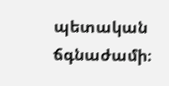պետական ճգնաժամի։